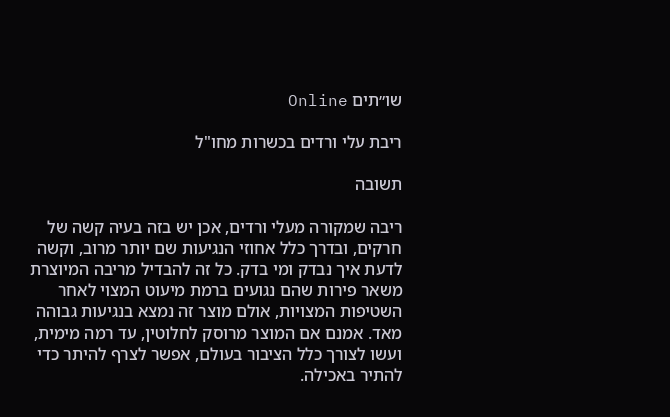שו״תים Online

ריבת עלי ורדים בכשרות מחו"ל

תשובה

ריבה שמקורה מעלי ורדים, אכן יש בזה בעיה קשה של חרקים, ובדרך כלל אחוזי הנגיעות שם יותר מרוב, וקשה לדעת איך נבדק ומי בדק. כל זה להבדיל מריבה המיוצרת משאר פירות שהם נגועים ברמת מיעוט המצוי לאחר השטיפות המצויות, אולם מוצר זה נמצא בנגיעות גבוהה מאד. אמנם אם המוצר מרוסק לחלוטין, עד רמה מימית, ועשו לצורך כלל הציבור בעולם, אפשר לצרף להיתר כדי להתיר באכילה.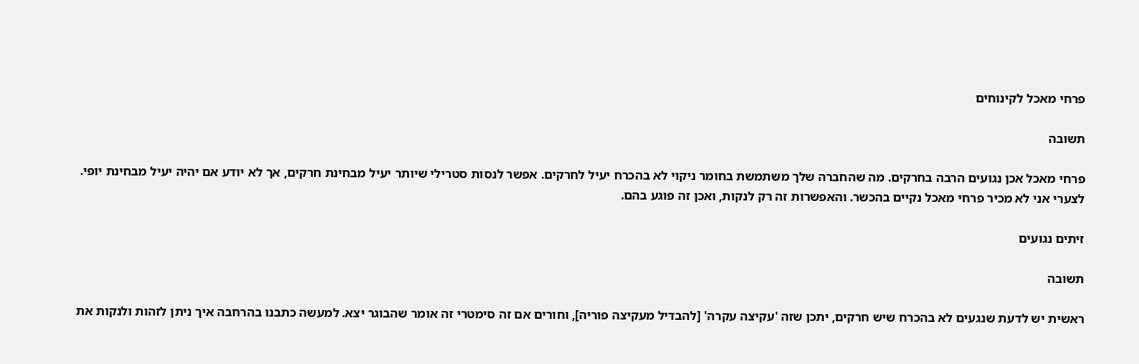פרחי מאכל לקינוחים

תשובה

פרחי מאכל אכן נגועים הרבה בחרקים. מה שהחברה שלך משתמשת בחומר ניקוי לא בהכרח יעיל לחרקים. אפשר לנסות סטרילי שיותר יעיל מבחינת חרקים, אך לא יודע אם יהיה יעיל מבחינת יופי. לצערי אני לא מכיר פרחי מאכל נקיים בהכשר. והאפשרות זה רק לנקות, ואכן זה פוגע בהם.

זיתים נגועים

תשובה

ראשית יש לדעת שנגעים לא בהכרח שיש חרקים, יתכן שזה 'עקיצה עקרה' [להבדיל מעקיצה פוריה], וחורים אם זה סימטרי זה אומר שהבוגר יצא. למעשה כתבנו בהרחבה איך ניתן לזהות ולנקות את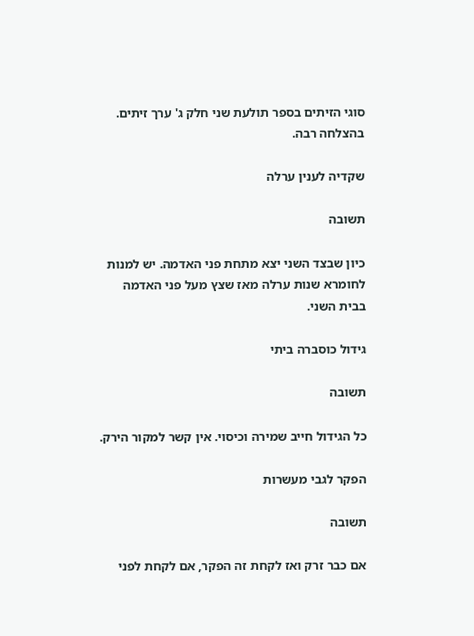סוגי הזיתים בספר תולעת שני חלק ג' ערך זיתים. בהצלחה רבה.

שקדיה לענין ערלה

תשובה

כיון שבצד השני יצא מתחת פני האדמה. יש למנות לחומרא שנות ערלה מאז שצץ מעל פני האדמה בבית השני.

גידול כוסברה ביתי

תשובה

כל הגידול חייב שמירה וכיסוי. אין קשר למקור הירק.

הפקר לגבי מעשרות

תשובה

אם כבר זרק ואז לקחת זה הפקר, אם לקחת לפני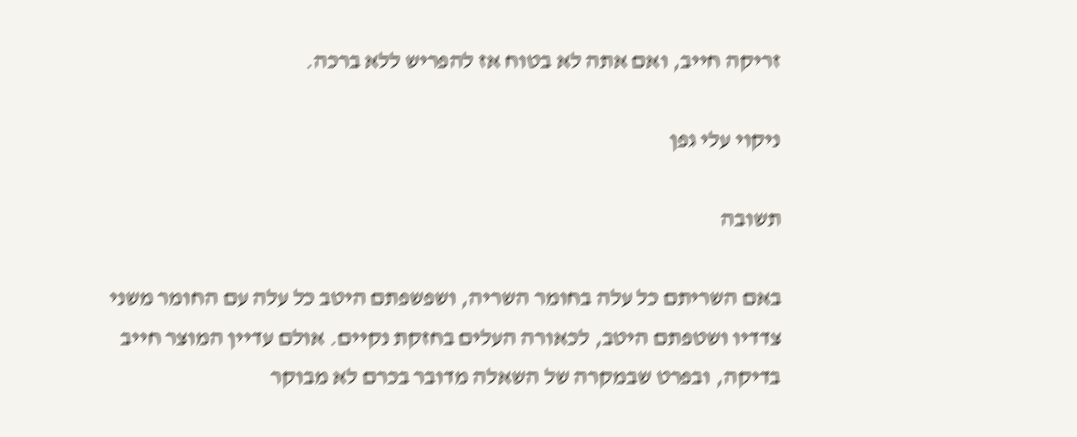זריקה חייב, ואם אתה לא בטוח אז להפריש ללא ברכה.

ניקוי עלי גפן

תשובה

באם השריתם כל עלה בחומר השריה, ושפשפתם היטב כל עלה עם החומר משני צדדיו ושטפתם היטב, לכאורה העלים בחזקת נקיים. אולם עדיין המוצר חייב בדיקה, ובפרט שבמקרה של השאלה מדובר בכרם לא מבוקר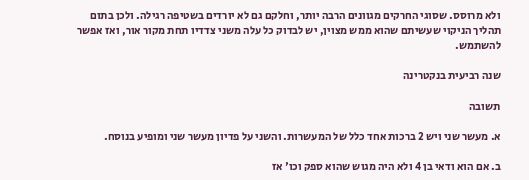ולא מרוסס. שסוגי החרקים מגוונים הרבה יותר, וחלקם גם לא יורדים בשטיפה רגילה. ולכן בתום תהליך הניקוי שעשיתם שהוא ממש מצוין, יש לבדוק כל עלה משני צדדיו תחת מקור אור, ואז אפשר להשתמש.

שנה רביעית בנקטרינה

תשובה

א. מעשר שני ויש 2 ברכות אחד כלל של המעשרות. והשני על פדיון מעשר שני ומופיע בנוסח.

ב. אם הוא ודאי בן 4 ולא היה מגוש שהוא ספק וכו' אז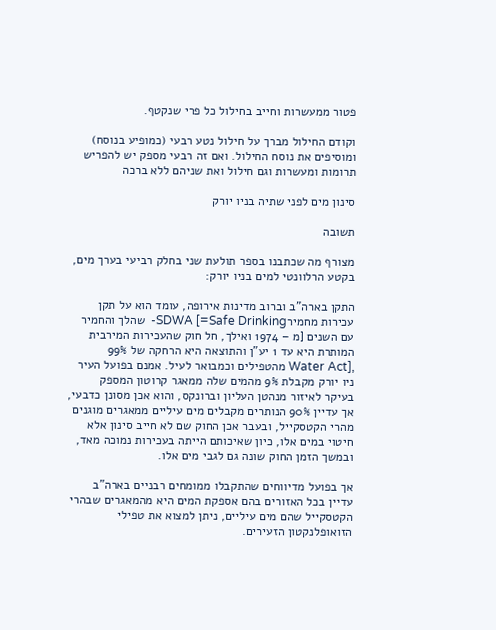פטור ממעשרות וחייב בחילול כל פרי שנקטף.

וקודם החילול מברך על חילול נטע רבעי (כמופיע בנוסח) ומוסיפים את נוסח החילול. ואם זה רבעי מספק יש להפריש תרומות ומעשרות וגם חילול ואת שניהם ללא ברכה

סינון מים לפני שתיה בניו יורק

תשובה

מצורף מה שכתבנו בספר תולעת שני בחלק רביעי בערך מים, בקטע הרלוונטי למים בניו יורק:

התקן בארה"ב וברוב מדינות אירופה, עומד הוא על תקן עכירות מחמירSDWA [=Safe Drinking-  שהלך והחמיר עם השנים [מ – 1974 ואילך, חל חוק שהעכירות המירבית המותרת היא עד 1 יע"ן והתוצאה היא הרחקה של 99% ,[Water Act מהטפילים וכמבואר לעיל. אמנם בפועל העיר ניו יורק מקבלת 9% מהמים שלה ממאגר קרוטון המספק בעיקר לאיזור מנהטן העליון וברונקס, והוא אכן מסונן כדבעי, אך עדיין 90% הנותרים מקבלים מים עיליים ממאגרים מוגנים מהרי הקטסקייל, ובעבר אכן החוק שם לא חייב סינון אלא חיטוי במים אלו, כיון שאיכותם הייתה בעכירות נמוכה מאד, ובמשך הזמן החוק שונה גם לגבי מים אלו.

אך בפועל מדיווחים שהתקבלו ממומחים רבניים בארה"ב עדיין בכל האזורים בהם אספקת המים היא מהמאגרים שבהרי הקטסקייל שהם מים עיליים, ניתן למצוא את טפילי הזואופלנקטון הזעירים.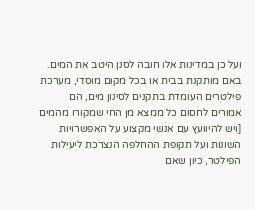ועל כן במדינות אלו חובה לסנן היטב את המים. באם מותקנת בבית או בכל מקום מוסדי, מערכת פילטרים העומדת בתקנים לסינון מים, הם אמורים לחסום כל ממצא מן החי שמקורו מהמים [ויש להיוועץ עם אנשי מקצוע על האפשרויות השונות ועל תקופת ההחלפה הנצרכת ליעילות הפילטר, כיון שאם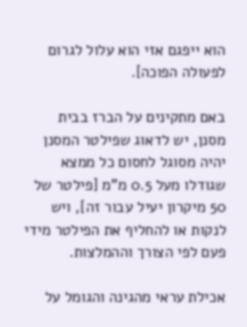הוא ייפגם אזי הוא עלול לגרום לפעולה הפוכה].

באם מתקינים על הברז בבית מסנן, יש לדאוג שפילטר המסנן יהיה מסוגל לחסום כל ממצא שגודלו מעל 0.5 מ"מ [פילטר של 50 מיקרון יעיל עבור זה], ויש לנקות או להחליף את הפילטר מידי פעם לפי הצורך וההמלצות.

אכילת עראי מהגינה והגומל על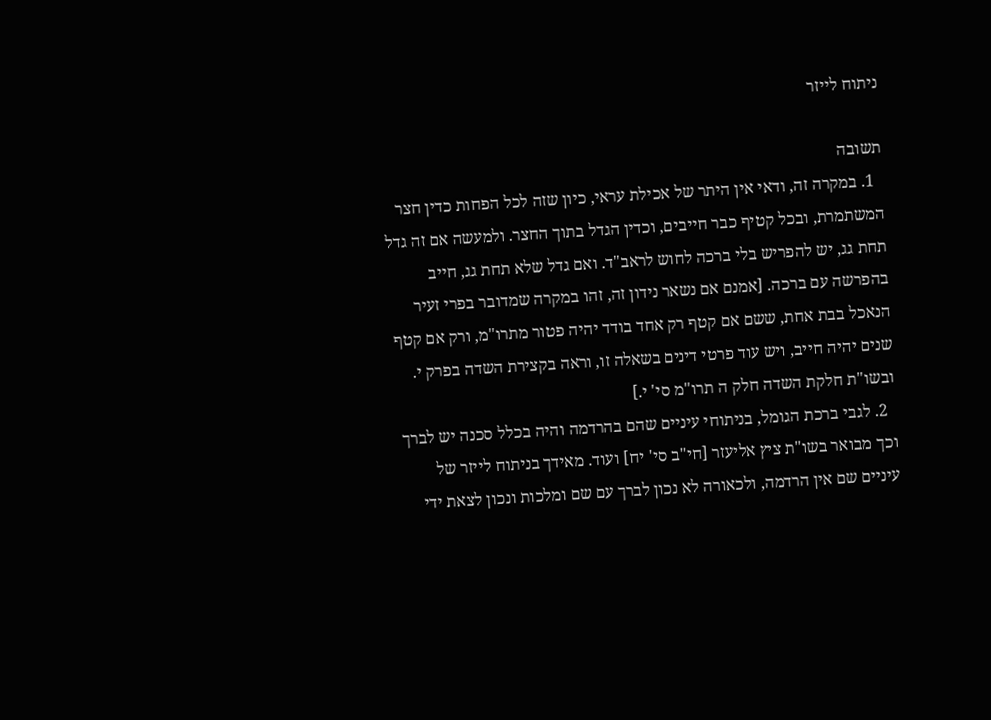ניתוח לייזר

תשובה
  1. במקרה זה, ודאי אין היתר של אכילת עראי, כיון שזה לכל הפחות כדין חצר המשתמרת, ובכל קטיף כבר חייבים, וכדין הגדל בתוך החצר. ולמעשה אם זה גדל תחת גג, יש להפריש בלי ברכה לחוש לראב"ד. ואם גדל שלא תחת גג, חייב בהפרשה עם ברכה. [אמנם אם נשאר נידון זה, זהו במקרה שמדובר בפרי זעיר הנאכל בבת אחת, ששם אם קטף רק אחד בודד יהיה פטור מתרו"מ, ורק אם קטף שנים יהיה חייב, ויש עוד פרטי דינים בשאלה זו, וראה בקצירת השדה בפרק י. ובשו"ת חלקת השדה חלק ה תרו"מ סי' י.]
  2. לגבי ברכת הגומל, בניתוחי עיניים שהם בהרדמה והיה בכלל סכנה יש לברך וכך מבואר בשו"ת ציץ אליעזר [חי"ב סי' יח] ועוד. מאידך בניתוח לייזר של עיניים שם אין הרדמה, ולכאורה לא נכון לברך עם שם ומלכות ונכון לצאת ידי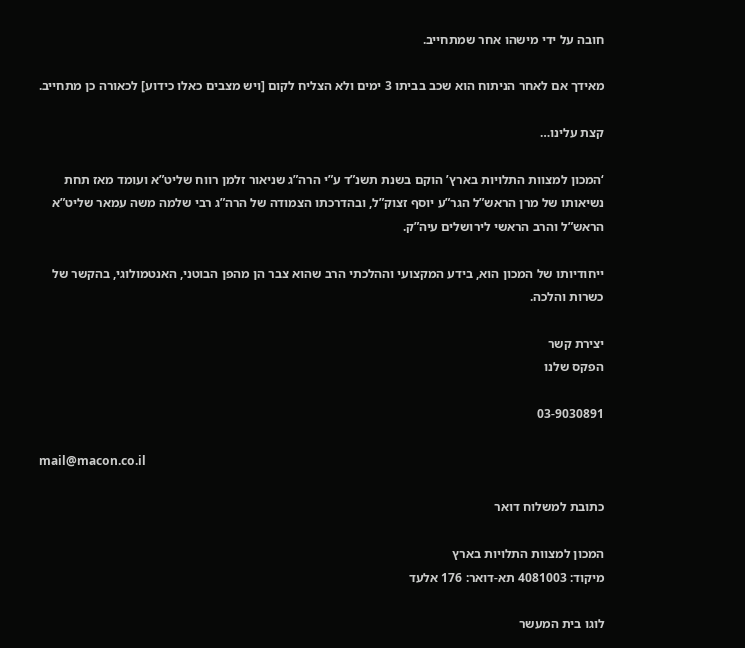חובה על ידי מישהו אחר שמתחייב.

מאידך אם לאחר הניתוח הוא שכב בביתו 3 ימים ולא הצליח לקום [ויש מצבים כאלו כידוע] לכאורה כן מתחייב.

קצת עלינו…

‘המכון למצוות התלויות בארץ’ הוקם בשנת תשנ”ד ע”י הרה”ג שניאור זלמן רווח שליט”א ועומד מאז תחת נשיאותו של מרן הראש”ל הגר”ע יוסף זצוק”ל, ובהדרכתו הצמודה של הרה”ג רבי שלמה משה עמאר שליט”א הראש”ל והרב הראשי לירושלים עיה”ק.

ייחודיותו של המכון הוא, בידע המקצועי וההלכתי הרב שהוא צבר הן מהפן הבוטני, האנטמולוגי, בהקשר של כשרות והלכה.

יצירת קשר
הפקס שלנו

03-9030891

mail@macon.co.il

כתובת למשלוח דואר

המכון למצוות התלויות בארץ
מיקוד: 4081003 תא-דואר: 176 אלעד

לוגו בית המעשר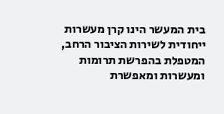בית המעשר הינו קרן מעשרות ייחודית לשירות הציבור הרחב, המטפלת בהפרשת תרומות ומעשרות ומאפשרת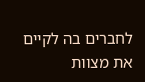לחברים בה לקיים את מצוות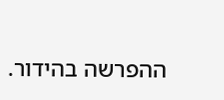ההפרשה בהידור.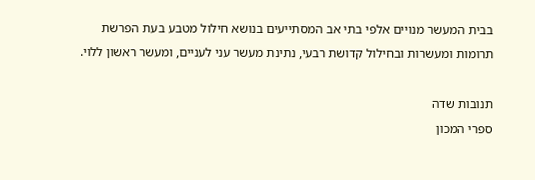בבית המעשר מנויים אלפי בתי אב המסתייעים בנושא חילול מטבע בעת הפרשת תרומות ומעשרות ובחילול קדושת רבעי, נתינת מעשר עני לעניים, ומעשר ראשון ללוי.

תנובות שדה
ספרי המכון